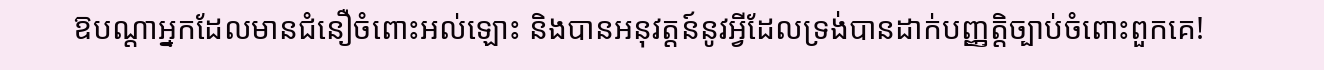ឱបណ្តាអ្នកដែលមានជំនឿចំពោះអល់ឡោះ និងបានអនុវត្តន៍នូវអ្វីដែលទ្រង់បានដាក់បញ្ញត្តិច្បាប់ចំពោះពួកគេ!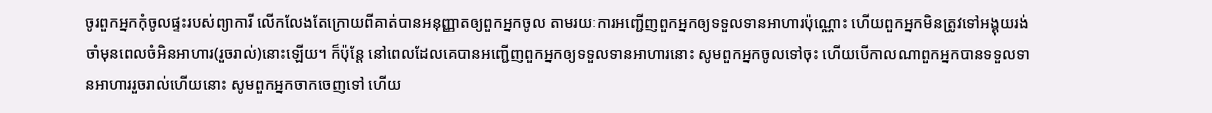ចូរពួកអ្នកកុំចូលផ្ទះរបស់ព្យាការី លើកលែងតែក្រោយពីគាត់បានអនុញ្ញាតឲ្យពួកអ្នកចូល តាមរយៈការអញ្ជើញពួកអ្នកឲ្យទទួលទានអាហារប៉ុណ្ណោះ ហើយពួកអ្នកមិនត្រូវទៅអង្គុយរង់ចាំមុនពេលចំអិនអាហារ(រួចរាល់)នោះឡើយ។ ក៏ប៉ុន្តែ នៅពេលដែលគេបានអញ្ជើញពួកអ្នកឲ្យទទួលទានអាហារនោះ សូមពួកអ្នកចូលទៅចុះ ហើយបើកាលណាពួកអ្នកបានទទួលទានអាហាររួចរាល់ហើយនោះ សូមពួកអ្នកចាកចេញទៅ ហើយ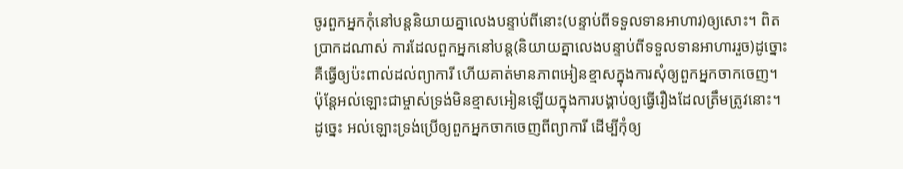ចូរពួកអ្នកកុំនៅបន្តនិយាយគ្នាលេងបន្ទាប់ពីនោះ(បន្ទាប់ពីទទួលទានអាហារ)ឲ្យសោះ។ ពិតប្រាកដណាស់ ការដែលពួកអ្នកនៅបន្ត(និយាយគ្នាលេងបន្ទាប់ពីទទួលទានអាហាររួច)ដូច្នោះ គឺធ្វើឲ្យប៉ះពាល់ដល់ព្យាការី ហើយគាត់មានភាពអៀនខ្មាសក្នុងការសុំឲ្យពួកអ្នកចាកចេញ។ ប៉ុន្តែអល់ឡោះជាម្ចាស់ទ្រង់មិនខ្មាសអៀនឡើយក្នុងការបង្គាប់ឲ្យធ្វើរឿងដែលត្រឹមត្រូវនោះ។ ដូច្នេះ អល់ឡោះទ្រង់ប្រើឲ្យពួកអ្នកចាកចេញពីព្យាការី ដើម្បីកុំឲ្យ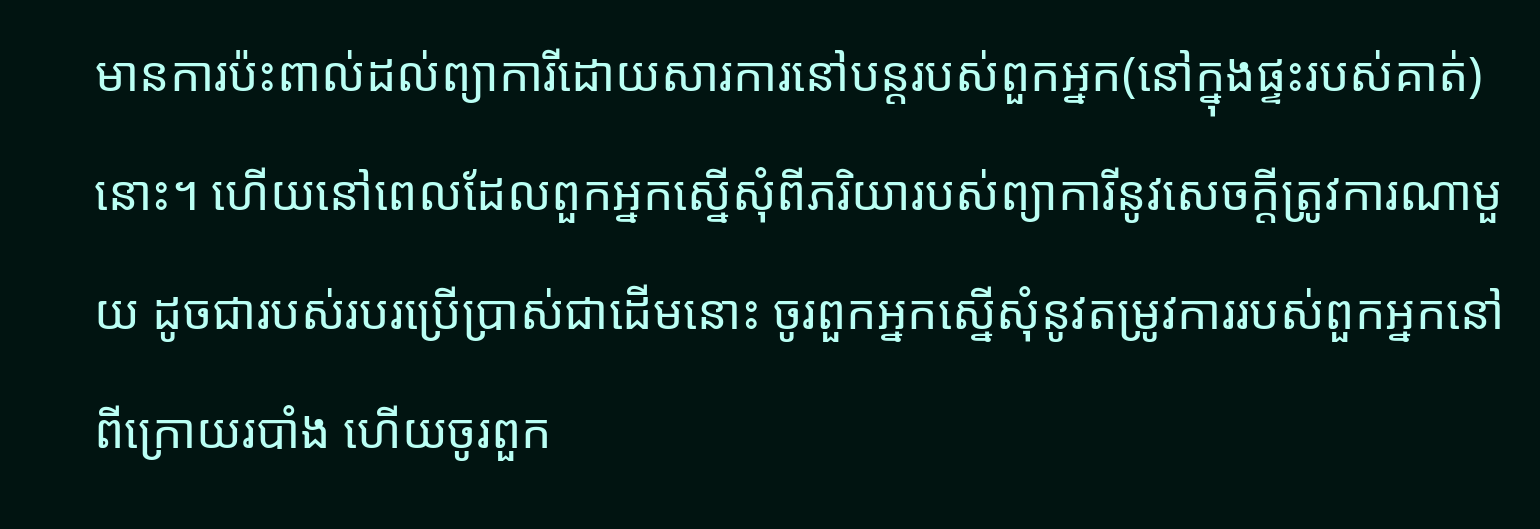មានការប៉ះពាល់ដល់ព្យាការីដោយសារការនៅបន្តរបស់ពួកអ្នក(នៅក្នុងផ្ទះរបស់គាត់)នោះ។ ហើយនៅពេលដែលពួកអ្នកស្នើសុំពីភរិយារបស់ព្យាការីនូវសេចក្តីត្រូវការណាមួយ ដូចជារបស់របរប្រើប្រាស់ជាដើមនោះ ចូរពួកអ្នកស្នើសុំនូវតម្រូវការរបស់ពួកអ្នកនៅពីក្រោយរបាំង ហើយចូរពួក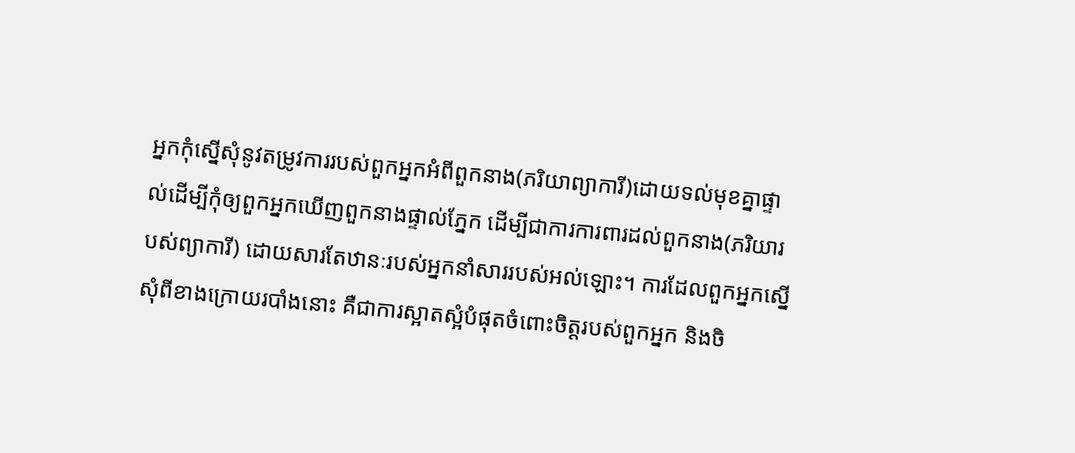អ្នកកុំស្នើសុំនូវតម្រូវការរបស់ពួកអ្នកអំពីពួកនាង(ភរិយាព្យាការី)ដោយទល់មុខគ្នាផ្ទាល់ដើម្បីកុំឲ្យពួកអ្នកឃើញពួកនាងផ្ទាល់ភ្នែក ដើម្បីជាការការពារដល់ពួកនាង(ភរិយារបស់ព្យាការី) ដោយសារតែឋានៈរបស់អ្នកនាំសាររបស់អល់ឡោះ។ ការដែលពួកអ្នកស្នើសុំពីខាងក្រោយរបាំងនោះ គឺជាការស្អាតស្អំបំផុតចំពោះចិត្តរបស់ពួកអ្នក និងចិ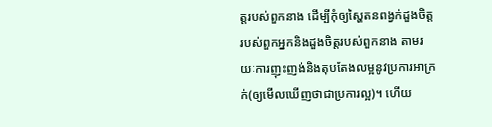ត្តរបស់ពួកនាង ដើម្បីកុំឲ្យស្ហៃតនពង្វក់ដួងចិត្តរបស់ពួកអ្នកនិងដួងចិត្តរបស់ពួកនាង តាមរយៈការញុះញង់និងតុបតែងលម្អនូវប្រការអាក្រក់(ឲ្យមើលឃើញថាជាប្រការល្អ)។ ហើយ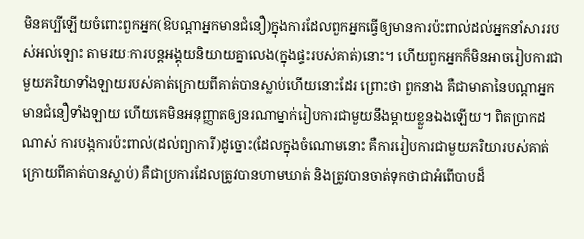មិនគប្បីឡើយចំពោះពួកអ្នក(ឱបណ្តាអ្នកមានជំនឿ)ក្នុងការដែលពួកអ្នកធ្វើឲ្យមានការប៉ះពាល់ដល់អ្នកនាំសាររបស់អល់ឡោះ តាមរយៈការបន្តអង្គុយនិយាយគ្នាលេង(ក្នុងផ្ទះរបស់គាត់)នោះ។ ហើយពួកអ្នកក៏មិនអាចរៀបការជាមួយភរិយាទាំងឡាយរបស់គាត់ក្រោយពីគាត់បានស្លាប់ហើយនោះដែរ ព្រោះថា ពួកនាង គឺជាមាតានៃបណ្តាអ្នកមានជំនឿទាំងឡាយ ហើយគេមិនអនុញ្ញាតឲ្យនរណាម្នាក់រៀបការជាមួយនឹងម្តាយខ្លួនឯងឡើយ។ ពិតប្រាកដណាស់ ការបង្កការប៉ះពាល់(ដល់ព្យាការី)ដូច្នោះ(ដែលក្នុងចំណោមនោះ គឺការរៀបការជាមួយភរិយារបស់គាត់ក្រោយពីគាត់បានស្លាប់) គឺជាប្រការដែលត្រូវបានហាមឃាត់ និងត្រូវបានចាត់ទុកថាជាអំពើបាបដ៏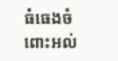ធំធេងចំពោះអល់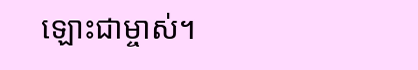ឡោះជាម្ចាស់។